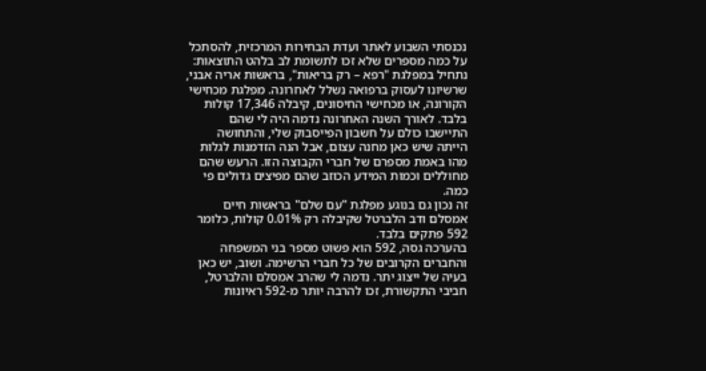נכנסתי השבוע לאתר ועדת הבחירות המרכזית, להסתכל על כמה מספרים שלא זכו לתשומת לב בלהט התוצאות: נתחיל במפלגת "רפא – רק בריאות", בראשות אריה אבני, שרשיונו לעסוק ברפואה נשלל לאחרונה. מפלגת מכחישי הקורונה, או מכחישי החיסונים, קיבלה 17,346 קולות בלבד. לאורך השנה האחרונה נדמה היה לי שהם התיישבו כולם על חשבון הפייסבוק שלי, והתחושה הייתה שיש כאן מחנה עצום, אבל הנה הזדמנות לגלות מהו באמת מספרם של חברי הקבוצה הזו. הרעש שהם מחוללים וכמות המידע הכוזב שהם מפיצים גדולים פי כמה.
זה נכון גם בנוגע מפלגת "עם שלם" בראשות חיים אמסלם ודב הלברטל שקיבלה רק 0.01% קולות, כלומר 592 פתקים בלבד.
בהערכה גסה, 592 הוא פשוט מספר בני המשפחה והחברים הקרובים של כל חברי הרשימה. ושוב, יש כאן בעיה של ייצוג יתר. נדמה לי שהרב אמסלם והלברטל, חביבי התקשורת, זכו להרבה יותר מ-592 ראיונות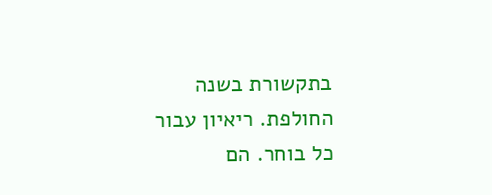בתקשורת בשנה החולפת. ריאיון עבור כל בוחר. הם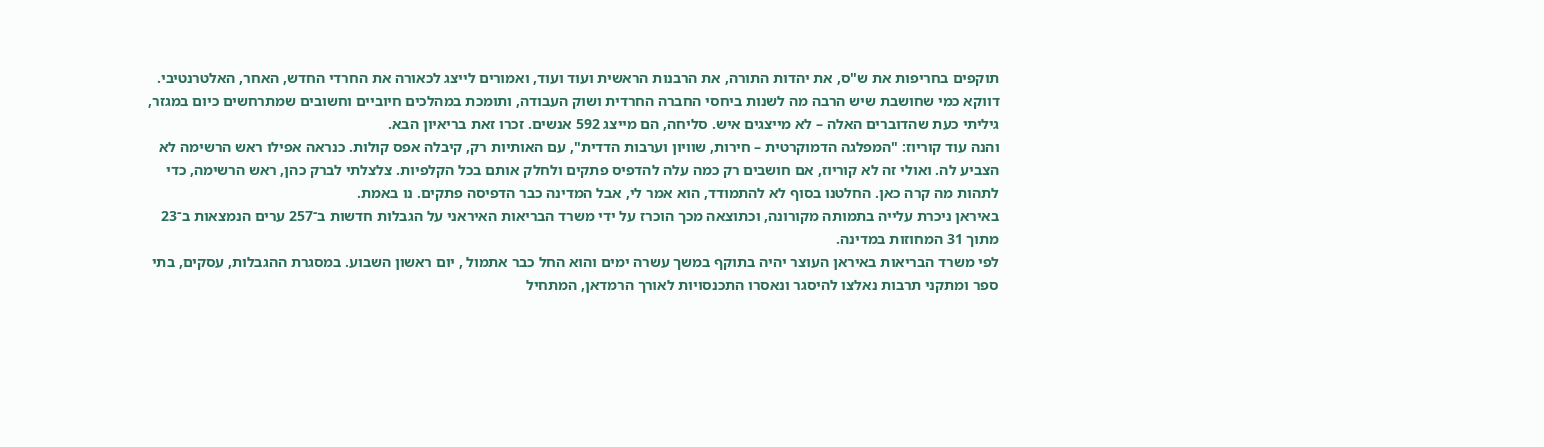תוקפים בחריפות את ש"ס, את יהדות התורה, את הרבנות הראשית ועוד ועוד, ואמורים לייצג לכאורה את החרדי החדש, האחר, האלטרנטיבי. דווקא כמי שחושבת שיש הרבה מה לשנות ביחסי החברה החרדית ושוק העבודה, ותומכת במהלכים חיוביים וחשובים שמתרחשים כיום במגזר, גיליתי כעת שהדוברים האלה – לא מייצגים איש. סליחה, הם מייצג 592 אנשים. זכרו זאת בריאיון הבא.
והנה עוד קוריוז: "המפלגה הדמוקרטית – חירות, שוויון וערבות הדדית", עם האותיות רק, קיבלה אפס קולות. כנראה אפילו ראש הרשימה לא הצביע לה. ואולי זה לא קוריוז, אם חושבים רק כמה עלה להדפיס פתקים ולחלק אותם בכל הקלפיות. צלצלתי לברק כהן, ראש הרשימה, כדי לתהות מה קרה כאן. החלטנו בסוף לא להתמודד, הוא אמר לי, אבל המדינה כבר הדפיסה פתקים. נו באמת.
באיראן ניכרת עלייה בתמותה מקורונה, וכתוצאה מכך הוכרז על ידי משרד הבריאות האיראני על הגבלות חדשות ב־257 ערים הנמצאות ב־23 מתוך 31 המחוזות במדינה.
לפי משרד הבריאות באיראן העוצר יהיה בתוקף במשך עשרה ימים והוא החל כבר אתמול , יום ראשון השבוע. במסגרת ההגבלות, עסקים, בתי ספר ומתקני תרבות נאלצו להיסגר ונאסרו התכנסויות לאורך הרמדאן, המתחיל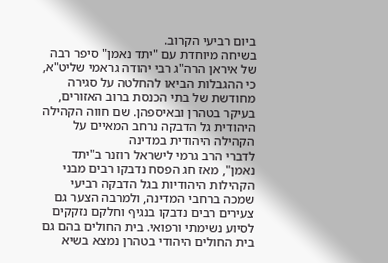ביום רביעי הקרוב.
בשיחה מיוחדת עם "יתד נאמן" סיפר רבה של איראן הרה"ג רבי יהודה גראמי שליט"א, כי ההגבלות הביאו להחלטה על סגירה מחודשת של בתי הכנסת ברוב האזורים, בעיקר בטהרן ובאיספהן. שם חווה הקהילה היהודית גל הדבקה נרחב המאיים על הקהילה היהודית במדינה
לדברי הרב גרמי לישראל רוזנר ב"יתד נאמן", מאז חג הפסח נדבקו רבים מבני הקהילות היהודיות בגל הדבקה רביעי שמכה ברחבי המדינה, ולמרבה הצער גם צעירים רבים נדבקו בנגיף וחלקם נזקקים לסיוע נשימתי ורפואי. בית החולים בהם גם בית החולים היהודי בטהרן נמצא בשיא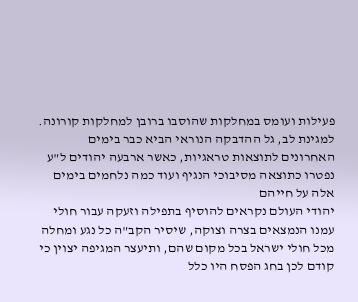פעילות ועומס במחלקות שהוסבו ברובן למחלקות קורונה. למגינת לב, גל ההדבקה הנוראי הביא כבר בימים האחרונים לתוצאות טראגיות, כאשר ארבעה יהודים ל"ע נפטרו כתוצאה מסיבוכי הנגיף ועוד כמה נלחמים בימים אלה על חייהם
יהודי העולם נקראים להוסיף בתפילה וזעקה עבור חולי עמנו הנמצאים בצרה וצוקה, שיסיר הקב"ה כל נגע ומחלה מכל חולי ישראל בכל מקום שהם, ותיעצר המגיפה יצוין כי קודם לכן בחג הפסח היו כלל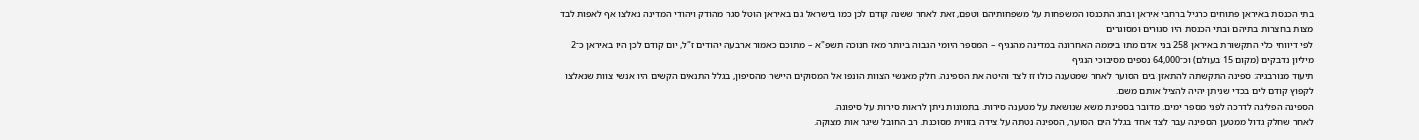בתי הכנסת באיראן פתוחים כרגיל ברחבי איראן ובחג התכנסו המשפחות על משפחותיהם וטפם, זאת לאחר ששנה קודם לכן כמו בישראל גם באיראן הוטל סגר מהודק ויהודי המדינה נאלצו אף לאפות לבד מצות בחצרות בתיהם ובתי הכנסת היו סגורים ומסוגרים
לפי דיווחי כלי התקשורת באיראן 258 בני אדם מתו ביממה האחרונה במדינה מהנגיף – המספר היומי הגבוה ביותר מאז חנוכה תשפ"א – מתוכם כאמור ארבעה יהודים ז"ל, יום קודם לכן היו באיראן כ־2 מיליון נדבקים (מקום 15 בעולם) וכ־64,000 נספים מסיבוכי הנגיף
תיעוד מנורבגיה: ספינה התקשתה להתאזן בים הסוער לאחר שמטענה כולו זז לצד והיטה את הספינה. חלק מאנשי הצוות הונפו אל המסוקים היישר מהסיפון, בגלל התנאים הקשים היו אנשי צוות שנאלצו לקפוץ קודם לים בכדי שניתן יהיה להציל אותם משם.
הספינה הפליגה לדרכה לפני מספר ימים. מדובר בספינת משא שנושאת על מטענה סירות. בתמונות ניתן לראות סירות על סיפונה.
לאחר שחלק גדול ממטען הספינה עבר לצד אחד בגלל הים הסוער, הספינה נטתה על צידה בזווית מסוכנת. רב החובל שיגר אות מצוקה.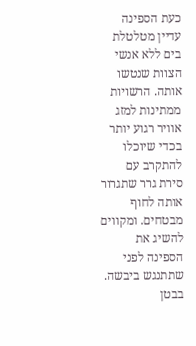כעת הספינה עדיין מטלטלת בים ללא אנשי הצוות שנטשו אותה. הרשויות ממתינות למזג אוויר רגוע יותר בכדי שיוכלו להתקרב עם סירת גרר שתגרור אותה לחוף מבטחים. ומקווים להשיג את הספינה לפני שתתנגש ביבשה. בבטן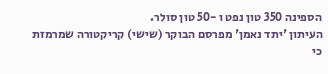הספינה 350 טון נפט ו -50 טון סולר.
העיתון 'יתד נאמן' מפרסם הבוקר (שישי) קריקטורה שמרמזת כי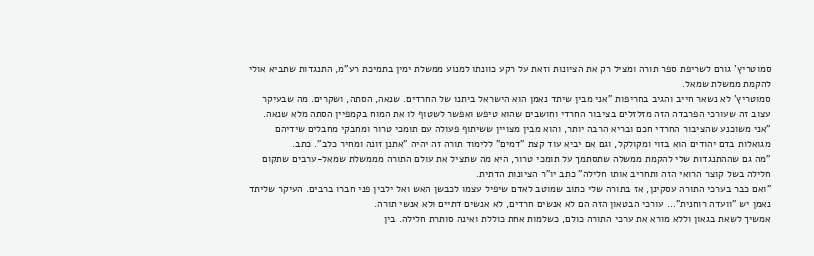סמוטריץ' גורם לשריפת ספר תורה ומציל רק את הציונות וזאת על רקע כוונתו למנוע ממשלת ימין בתמיכת רע"מ, התנגדות שתביא אולי להקמת ממשלת שמאל.
סמוטריץ' לא נשאר חייב והגיב בחריפות "אני מבין שיתד נאמן הוא הישראל ביתנו של החרדים. שנאה, הסתה, ושקרים. מה שבעיקר עצוב זה שעורכי הפרבדה הזה מזלזלים בציבור החרדי וחושבים שהוא טיפש ואפשר לשטוף לו את המוח בקמפיין הסתה מלא שנאה.
"אני משוכנע שהציבור החרדי חכם ובריא הרבה יותר, והוא מבין מצויין ששיתוף פעולה עם תומכי טרור ומחבקי מחבלים שידיהם מגואלות בדם יהודים הוא בזוי ומקולקל, וגם אם יביא עוד קצת "דמים" ללימוד תורה זה יהיה "אתנן זונה ומחיר כלב". כתב.
"מה גם שההתנגדות שלי להקמת ממשלה שתסתמך על תומכי טרור, היא מה שתציל את עולם התורה מממשלת שמאל-ערבים שתקום חלילה בשל קוצר הרואי הזה ותחריב אותו חלילה" כתב יו"ר הציונות הדתית.
"ואם כבר בערכי התורה עסקינן, אז בתורה שלי כתוב שמוטב לאדם שיפיל עצמו לכבשן האש ואל ילבין פני חברו ברבים. העיקר שליתד נאמן יש "וועדה רוחנית"… עורכי הבטאון הזה הם לא אנשים חרדים, לא אנשים דתיים ולא אנשי תורה.
אמשיך לשאת בגאון וללא מורא את ערכי התורה כולם, כשלמות אחת כוללת ואינה סותרת חלילה. בין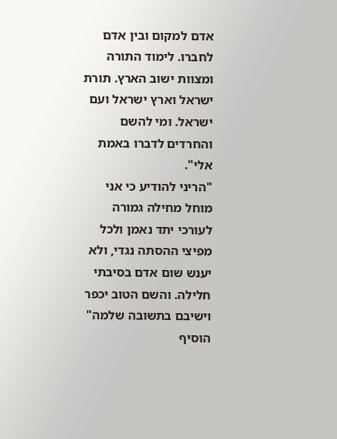אדם למקום ובין אדם לחברו. לימוד התורה ומצוות ישוב הארץ. תורת ישראל וארץ ישראל ועם ישראל. ומי להשם והחרדים לדברו באמת אלי".
"הריני להודיע כי אני מוחל מחילה גמורה לעורכי יתד נאמן ולכל מפיצי ההסתה נגדי, ולא יענש שום אדם בסיבתי חלילה. והשם הטוב יכפר וישיבם בתשובה שלמה" הוסיף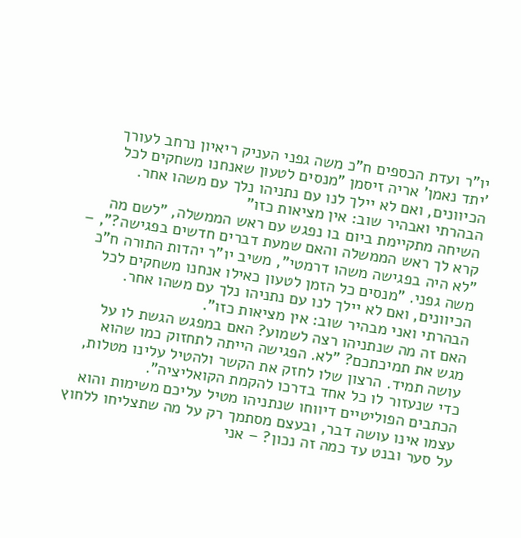יו"ר ועדת הכספים ח"כ משה גפני העניק ריאיון נרחב לעורך 'יתד נאמן' אריה זיסמן "מנסים לטעון שאנחנו משחקים לכל הכיוונים, ואם לא יילך לנו עם נתניהו נלך עם משהו אחר. הבהרתי ואבהיר שוב: אין מציאות כזו"
השיחה מתקיימת ביום בו נפגש עם ראש הממשלה, "לשם מה קרא לך ראש הממשלה והאם שמעת דברים חדשים בפגישה?", – "לא היה בפגישה משהו דרמטי", משיב יו"ר יהדות התורה ח"כ משה גפני. "מנסים כל הזמן לטעון כאילו אנחנו משחקים לכל הכיוונים, ואם לא יילך לנו עם נתניהו נלך עם משהו אחר. הבהרתי ואני מבהיר שוב: אין מציאות כזו".
האם זה מה שנתניהו רצה לשמוע? האם במפגש הגשת לו על מגש את תמיכתכם? "לא. הפגישה הייתה לתחזוק כמו שהוא עושה תמיד. הרצון שלו לחזק את הקשר ולהטיל עלינו מטלות, כדי שנעזור לו כל אחד בדרכו להקמת הקואליציה".
הכתבים הפוליטיים דיווחו שנתניהו מטיל עליכם משימות והוא עצמו אינו עושה דבר, ובעצם מסתמך רק על מה שתצליחו ללחוץ על סער ובנט עד כמה זה נכון? – אני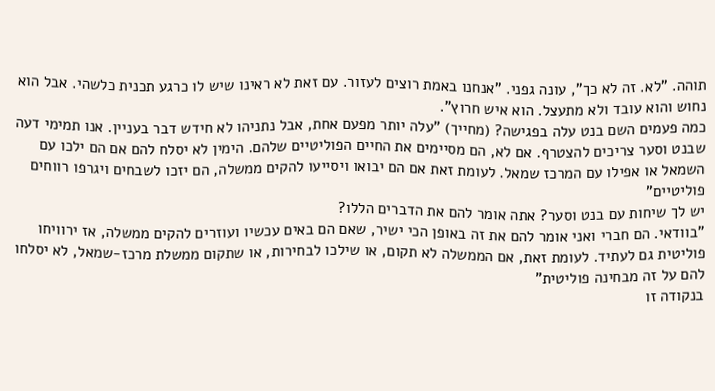תוהה. "לא. זה לא כך", עונה גפני. "אנחנו באמת רוצים לעזור. עם זאת לא ראינו שיש לו כרגע תכנית כלשהי. אבל הוא נחוש והוא עובד ולא מתעצל. הוא איש חרוץ".
כמה פעמים השם בנט עלה בפגישה? (מחייך) "עלה יותר מפעם אחת, אבל נתניהו לא חידש דבר בעניין. אנו תמימי דעה שבנט וסער צריכים להצטרף. אם לא, הם מסיימים את החיים הפוליטיים שלהם. הימין לא יסלח להם אם הם ילכו עם השמאל או אפילו עם המרכז שמאל. לעומת זאת אם הם יבואו ויסייעו להקים ממשלה, הם יזכו לשבחים ויגרפו רווחים פוליטיים"
יש לך שיחות עם בנט וסער? אתה אומר להם את הדברים הללו?
"בוודאי. הם חברי ואני אומר להם את זה באופן הכי ישיר, שאם הם באים עכשיו ועוזרים להקים ממשלה, אז ירוויחו פוליטית גם לעתיד. לעומת זאת, אם הממשלה לא תקום, או שילכו לבחירות, או שתקום ממשלת מרכז-שמאל, לא יסלחו להם על זה מבחינה פוליטית"
בנקודה זו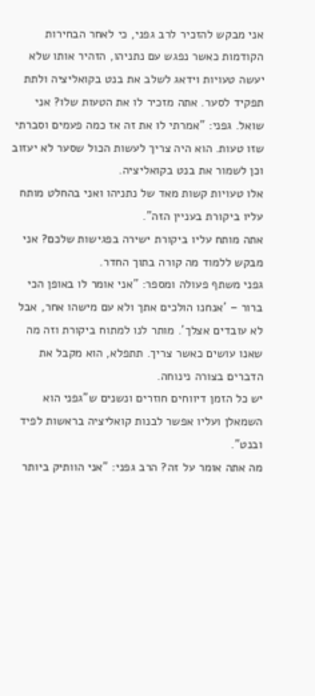אני מבקש להזכיר לרב גפני, כי לאחר הבחירות הקודמות כאשר נפגש עם נתניהו, הזהיר אותו שלא יעשה טעויות וידאג לשלב את בנט בקואליציה ולתת תפקיד לסער. אתה מזכיר לו את הטעות שלו? אני שואל. גפני: "אמרתי לו את זה אז כמה פעמים וסברתי שזו טעות. הוא היה צריך לעשות הכול שסער לא יעזוב וכן לשמור את בנט בקואליציה.
אלו טעויות קשות מאד של נתניהו ואני בהחלט מותח עליו ביקורת בעניין הזה".
אתה מותח עליו ביקורת ישירה בפגישות שלכם? אני מבקש ללמוד מה קורה בתוך החדר.
גפני משתף פעולה ומספר: "אני אומר לו באופן הכי ברור – 'אנחנו הולכים אתך ולא עם מישהו אחר, אבל לא עובדים אצלך'. מותר לנו למתוח ביקורת וזה מה שאנו עושים כאשר צריך. תתפלא, הוא מקבל את הדברים בצורה נינוחה.
יש כל הזמן דיווחים חוזרים ונשנים ש"גפני הוא השמאלן ועליו אפשר לבנות קואליציה בראשות לפיד ובנט".
מה אתה אומר על זה? הרב גפני: "אני הוותיק ביותר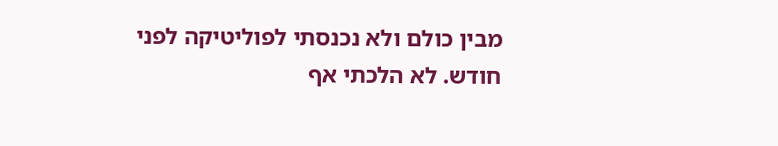מבין כולם ולא נכנסתי לפוליטיקה לפני חודש. לא הלכתי אף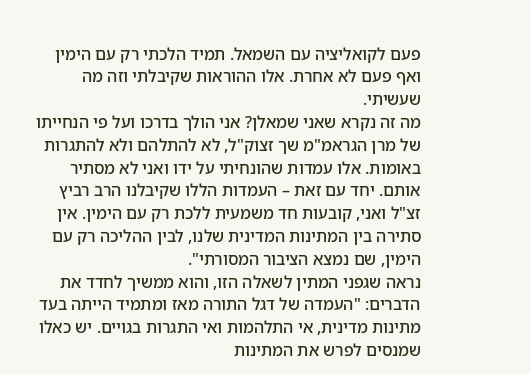פעם לקואליציה עם השמאל. תמיד הלכתי רק עם הימין ואף פעם לא אחרת. אלו ההוראות שקיבלתי וזה מה שעשיתי.
מה זה נקרא שאני שמאלן? אני הולך בדרכו ועל פי הנחייתו של מרן הגראמ"מ שך זצוק"ל, לא להתלהם ולא להתגרות באומות. אלו עמדות שהונחיתי על ידו ואני לא מסתיר אותם. יחד עם זאת – העמדות הללו שקיבלנו הרב רביץ זצ"ל ואני, קובעות חד משמעית ללכת רק עם הימין. אין סתירה בין המתינות המדינית שלנו, לבין ההליכה רק עם הימין, שם נמצא הציבור המסורתי".
נראה שגפני המתין לשאלה הזו, והוא ממשיך לחדד את הדברים: "העמדה של דגל התורה מאז ומתמיד הייתה בעד מתינות מדינית, אי התלהמות ואי התגרות בגויים. יש כאלו שמנסים לפרש את המתינות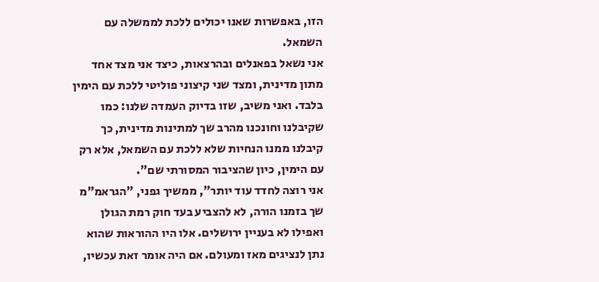הזו, באפשרות שאנו יכולים ללכת לממשלה עם השמאל.
אני נשאל בפאנלים ובהרצאות, כיצד אני מצד אחד מתון מדינית, ומצד שני קיצוני פוליטי ללכת עם הימין בלבד. ואני משיב, שזו בדיוק העמדה שלנו: כמו שקיבלנו וחונכנו מהרב שך למתינות מדינית, כך קיבלנו ממנו הנחיות שלא ללכת עם השמאל, אלא רק עם הימין, כיון שהציבור המסורתי שם".
אני רוצה לחדד עוד יותר", ממשיך גפני, "הגראמ"מ שך בזמנו הורה, לא להצביע בעד חוק רמת הגולן ואפילו לא בעניין ירושלים. אלו היו ההוראות שהוא נתן לנציגים מאז ומעולם. אם היה אומר זאת עכשיו,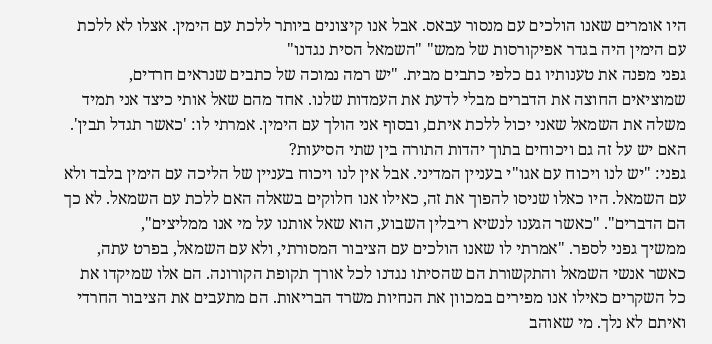היו אומרים שאנו הולכים עם מנסור עבאס. אבל אנו קיצונים ביותר ללכת עם הימין. אצלו לא ללכת עם הימין היה בגדר אפיקורסות של ממש" "השמאל הסית נגדנו"
גפני מפנה את טענותיו גם כלפי כתבים מבית. "יש רמה נמוכה של כתבים שנראים חרדים, שמוציאים החוצה את הדברים מבלי לדעת את העמדות שלנו. אחד מהם שאל אותי כיצד אני תמיד משלה את השמאל שאני יכול ללכת איתם, ובסוף אני הולך עם הימין. אמרתי לו: 'כאשר תגדל תבין'.
האם יש על זה גם ויכוחים בתוך יהדות התורה בין שתי הסיעות?
גפני: "יש לנו ויכוח עם אגו"י בעניין המדיני. אבל אין לנו ויכוח בעניין של הליכה עם הימין בלבד ולא עם השמאל. היו כאלו שניסו להפוך את זה, כאילו אנו חלוקים בשאלה האם ללכת עם השמאל. לא כך הם הדברים". "כאשר הגענו לנשיא ריבלין השבוע, הוא שאל אותנו על מי אנו ממליצים",
ממשיך גפני לספר. "אמרתי לו שאנו הולכים עם הציבור המסורתי, ולא עם השמאל, בפרט עתה, כאשר אנשי השמאל והתקשורת הם שהסיתו נגדנו לכל אורך תקופת הקורונה. הם אלו שמיקדו את כל השקרים כאילו אנו מפירים במכוון את הנחיות משרד הבריאות. הם מתעבים את הציבור החרדי ואיתם לא נלך. מי שאוהב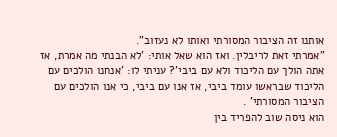אותנו זה הציבור המסורתי ואותו לא נעזוב".
"אמרתי זאת לריבלין. ואז הוא שאל אותי: 'לא הבנתי מה אמרת, אז אתה הולך עם הליכוד ולא עם ביבי'? עניתי לו: 'אנחנו הולכים עם הליכוד שבראשו עומד ביבי, אז אנו עם ביבי, כי אנו הולכים עם הציבור המסורתי' .
הוא ניסה שוב להפריד בין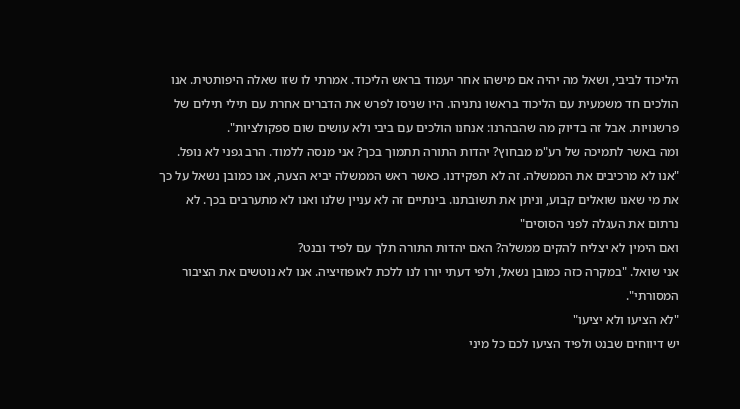הליכוד לביבי, ושאל מה יהיה אם מישהו אחר יעמוד בראש הליכוד. אמרתי לו שזו שאלה היפותטית. אנו הולכים חד משמעית עם הליכוד בראשו נתניהו. היו שניסו לפרש את הדברים אחרת עם תילי תילים של פרשנויות. אבל זה בדיוק מה שהבהרנו: אנחנו הולכים עם ביבי ולא עושים שום ספקולציות".
ומה באשר לתמיכה של רע"מ מבחוץ? יהדות התורה תתמוך בכך? אני מנסה ללמוד. הרב גפני לא נופל.
"אנו לא מרכיבים את הממשלה. זה לא תפקידנו. כאשר ראש הממשלה יביא הצעה, אנו כמובן נשאל על כך את מי שאנו שואלים קבוע, וניתן את תשובתנו. בינתיים זה לא עניין שלנו ואנו לא מתערבים בכך. לא נרתום את העגלה לפני הסוסים"
ואם הימין לא יצליח להקים ממשלה? האם יהדות התורה תלך עם לפיד ובנט?
אני שואל. "במקרה כזה כמובן נשאל, ולפי דעתי יורו לנו ללכת לאופוזיציה. אנו לא נוטשים את הציבור המסורתי".
"לא הציעו ולא יציעו"
יש דיווחים שבנט ולפיד הציעו לכם כל מיני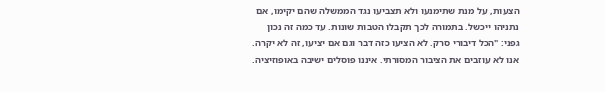הצעות, על מנת שתימנעו ולא תצביעו נגד הממשלה שהם יקימו, אם נתניהו ייכשל. בתמורה לכך תקבלו הטבות שונות. עד כמה זה נכון
גפני: "הכל דיבורי סרק. לא הציעו כזה דבר וגם אם יציעו, זה לא יקרה. אנו לא עוזבים את הציבור המסורתי. איננו פוסלים ישיבה באופוזיציה.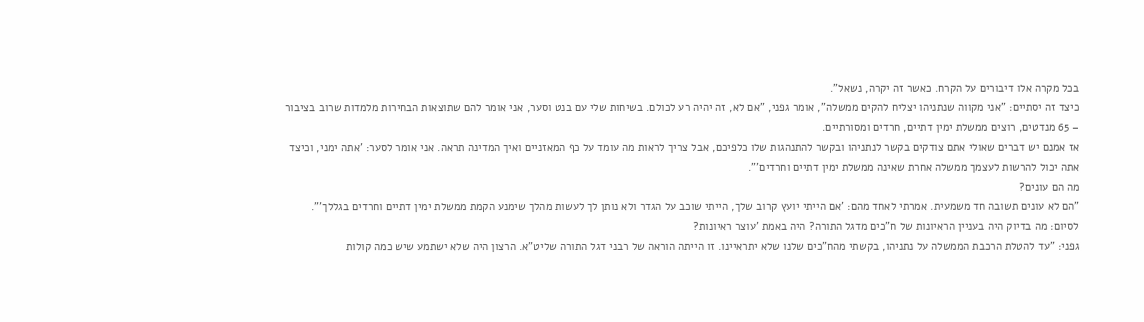בכל מקרה אלו דיבורים על הקרח. כאשר זה יקרה, נשאל".
כיצד זה יסתיים: "אני מקווה שנתניהו יצליח להקים ממשלה", אומר גפני, "אם לא, זה יהיה רע לכולם. בשיחות שלי עם בנט וסער, אני אומר להם שתוצאות הבחירות מלמדות שרוב בציבור – 65 מנדטים, רוצים ממשלת ימין דתיים, חרדים ומסורתיים.
אז אמנם יש דברים שאולי אתם צודקים בקשר לנתניהו ובקשר להתנהגות שלו כלפיכם, אבל צריך לראות מה עומד על כף המאזניים ואיך המדינה תראה. אני אומר לסער: 'אתה ימני, וכיצד אתה יכול להרשות לעצמך ממשלה אחרת שאינה ממשלת ימין דתיים וחרדים'".
מה הם עונים?
"הם לא עונים תשובה חד משמעית. אמרתי לאחד מהם: 'אם הייתי יועץ קרוב שלך, הייתי שוכב על הגדר ולא נותן לך לעשות מהלך שימנע הקמת ממשלת ימין דתיים וחרדים בגללך'".
לסיום: מה בדיוק היה בעניין הראיונות של ח"כים מדגל התורה? היה באמת 'עוצר ראיונות?
גפני: "עד להטלת הרכבת הממשלה על נתניהו, בקשתי מהח"כים שלנו שלא יתראיינו. זו הייתה הוראה של רבני דגל התורה שליט"א. הרצון היה שלא ישתמע שיש כמה קולות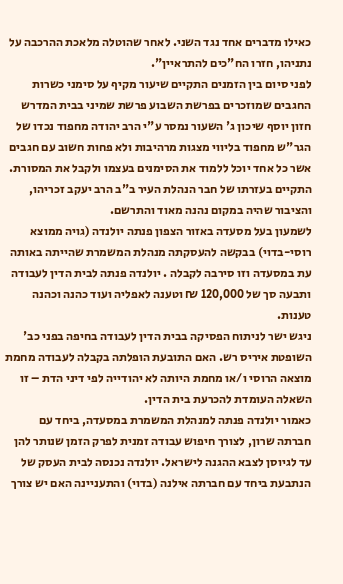כאילו מדברים אחד נגד השני. לאחר שהוטלה מלאכת ההרכבה על נתניהו, חזרו הח"כים להתראיין".
לפני סיום בין הזמנים התקיים שיעור מקיף על סימני כשרות החגבים שמוזכרים בפרשת השבוע פרשת שמיני בבית המדרש חזון יוסף שיכון ג' השעור נמסר ע"י הרב יהודה מחפוד נכדו של הגר"ש מחפוד בליווי מצגות מרהיבות ולא פחות חשוב עם חגבים אשר כל אחד יוכל ללמוד את הסימנים בעצמו ולקבל את המסורת.
התקיים בעזרתו של חבר הנהלת העיר ב"ב הרב יעקב זכריהו, והציבור שהיה במקום נהנה מאוד והתרשם.
לשמעון בעל מסעדה באזור הצפון פנתה יולנדה (גויה ממוצא רוסי-בדוי) בבקשה להעסקתה מנהלת המשמרת שהייתה באותה עת במסעדה וזו סירבה לקבלה . יולנדה פנתה לבית הדין לעבודה ותבעה סך של 120,000 ₪ וטענה לאפליה ועוד כהנה וכהנה טענות.
ניגש ישר לניתוח הפסיקה בבית הדין לעבודה בחיפה בפני כב' השופטת איריס רש. האם התובעת הופלתה בקבלה לעבודה מחמת מוצאה הרוסי ו/או מחמת היותה לא יהודייה לפי דיני הדת – זו השאלה העומדת להכרעת בית הדין.
כאמור יולנדה פנתה למנהלת המשמרת במסעדה, ביחד עם חברתה שרון, לצורך חיפוש עבודה זמנית לפרק הזמן שנותר להן עד לגיוסן לצבא ההגנה לישראל. יולנדה נכנסה לבית העסק של הנתבעת ביחד עם חברתה אילנה (בדוי) והתעניינה האם יש צורך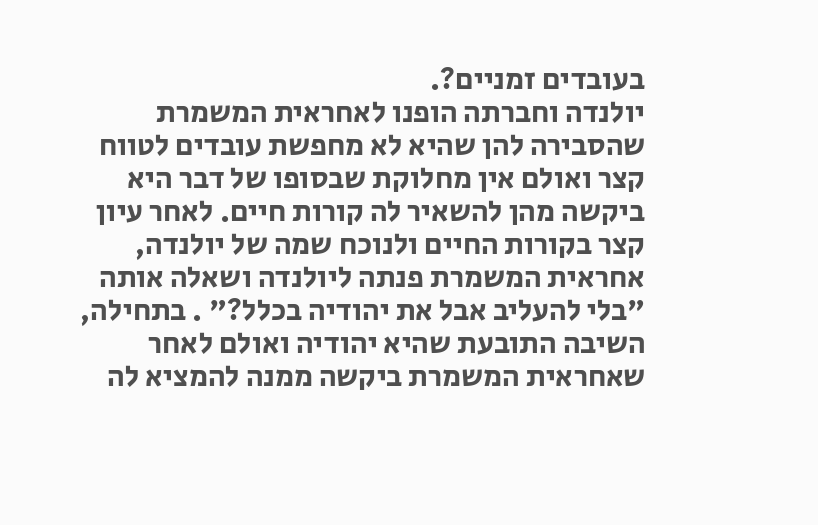בעובדים זמניים?.
יולנדה וחברתה הופנו לאחראית המשמרת שהסבירה להן שהיא לא מחפשת עובדים לטווח קצר ואולם אין מחלוקת שבסופו של דבר היא ביקשה מהן להשאיר לה קורות חיים. לאחר עיון קצר בקורות החיים ולנוכח שמה של יולנדה, אחראית המשמרת פנתה ליולנדה ושאלה אותה "בלי להעליב אבל את יהודיה בכלל?" . בתחילה, השיבה התובעת שהיא יהודיה ואולם לאחר שאחראית המשמרת ביקשה ממנה להמציא לה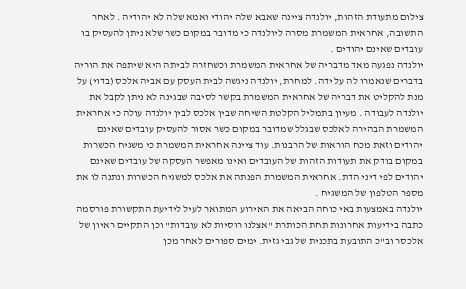צילום מתעודת הזהות, יולנדה ציינה שאבא שלה יהודי ואמא שלה לא יהודיה . לאחר התשובה, אחראית המשמרת מסרה ליולנדה כי מדובר במקום כשר שלא ניתן להעסיק בו עובדים שאינם יהודים .
יולנדה נפגעה מאד מדבריה של אחראית המשמרת וכשחזרה לביתה היא שיתפה את הוריה בדברים שנאמרו לה על ידה. למחרת, יולנדה ניגשה לבית העסק עם אביה אלכס (בדוי) על מנת להקליט את דבריה של אחראית המשמרת בקשר לסיבה שבגינה לא ניתן לקבל את יולנדה לעבודה . מעיון בתמליל הקלטת השיחה שבין אלכס לבין יולנדה עולה כי אחראית המשמרת הבהירה לאלכס שבגלל שמדובר במקום כשר אסור להעסיק עובדים שאינם יהודים וזאת מכח הוראות של הרבנות. עוד ציינה אחראית המשמרת כי משגיח הכשרות במקום בודק את תעודות הזהות של העובדים ואינו מאפשר העסקה של עובדים שאינם יהודים לפי דיני הדת. אחראית המשמרת הפנתה את אלכס למשגיח הכשרות ונתנה לו את מספר הטלפון של המשגיח .
יולנדה באמצעות באי כוחה הביאה את האירוע המתואר לעיל לידיעת התקשורת פורסמה כתבה בידיעות אחרונות תחת הכותרת "אצלנו רוסיות לא עובדות" וכן התקיים ראיון של אלכסר וב"כ התובעת בתכנית של גבי גזית. ימים ספורים לאחר מכן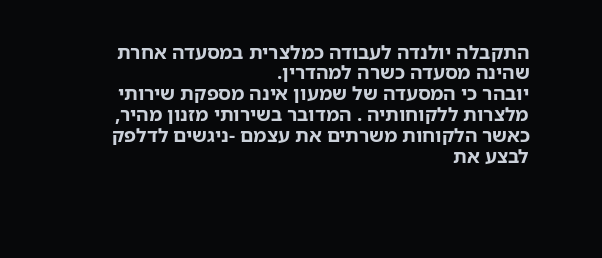התקבלה יולנדה לעבודה כמלצרית במסעדה אחרת שהינה מסעדה כשרה למהדרין.
יובהר כי המסעדה של שמעון אינה מספקת שירותי מלצרות ללקוחותיה . המדובר בשירותי מזנון מהיר, כאשר הלקוחות משרתים את עצמם -ניגשים לדלפק לבצע את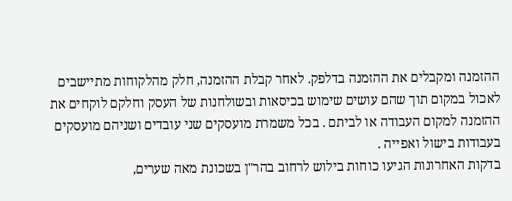ההזמנה ומקבלים את ההזמנה בדלפק. לאחר קבלת ההזמנה, חלק מהלקוחות מתיישבים לאכול במקום תוך שהם עושים שימוש בכיסאות ובשולחנות של העסק וחלקם לוקחים את ההזמנה למקום העבודה או לביתם . בכל משמרת מועסקים שני עובדים ושניהם מועסקים בעבודות בישול ואפייה .
בדקות האחרונות הגיעו כוחות בילוש לרחוב בהר"ן בשכונת מאה שערים,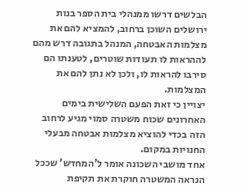הבלשים דרשו ממנהלי בית הספר בנות ירושלים השוכן ברחוב, להמציא להם את מצלמות האבטחה, המנהל בתגובה דרש מהם לההראות לו תעודות שוטרים, לטענתו הם סירבו להראות לו, ולכן לא נתן להם את המצלמות.
יצויין כי זאת הפעם השלישית בימים האחרונים שכוח משטרה סמוי מגיע לרחוב הזה בכדי להוציא מצלמות אבטחה מבעלי החנויות במקום.
אחד מושבי השכונה אומר ל'המחדש' שככל הנראה המשטרה חוקרת את תקיפת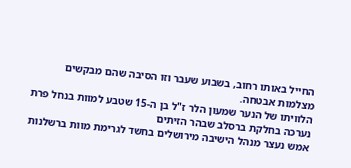החייל באותו רחוב, בשבוע שעבר וזו הסיבה שהם מבקשים מצלמות אבטחה.
הלוויתו של הנער שמעון הלר ז"ל בן ה-15 שטבע למוות בנחל פרת נערכה בחלקת ברסלב שבהר הזיתים
אמש נעצר מנהל הישיבה מירושלים בחשד לגרימת מוות ברשלנות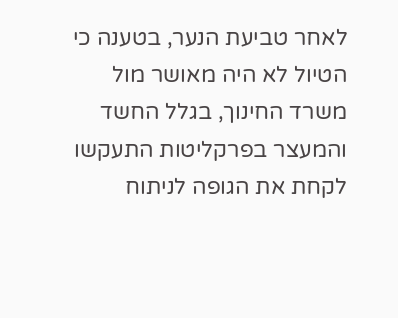לאחר טביעת הנער, בטענה כי הטיול לא היה מאושר מול משרד החינוך, בגלל החשד והמעצר בפרקליטות התעקשו לקחת את הגופה לניתוח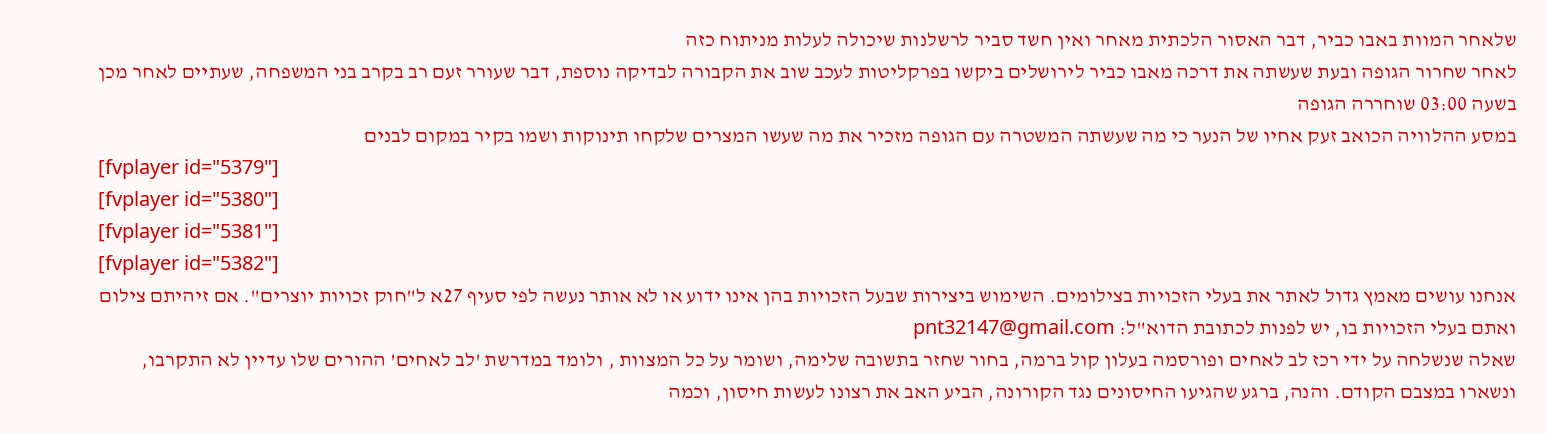שלאחר המוות באבו כביר, דבר האסור הלכתית מאחר ואין חשד סביר לרשלנות שיכולה לעלות מניתוח כזה
לאחר שחרור הגופה ובעת שעשתה את דרכה מאבו כביר לירושלים ביקשו בפרקליטות לעכב שוב את הקבורה לבדיקה נוספת, דבר שעורר זעם רב בקרב בני המשפחה, שעתיים לאחר מכן בשעה 03:00 שוחררה הגופה
במסע ההלוויה הכואב זעק אחיו של הנער כי מה שעשתה המשטרה עם הגופה מזכיר את מה שעשו המצרים שלקחו תינוקות ושמו בקיר במקום לבנים
[fvplayer id="5379"]
[fvplayer id="5380"]
[fvplayer id="5381"]
[fvplayer id="5382"]
אנחנו עושים מאמץ גדול לאתר את בעלי הזכויות בצילומים. השימוש ביצירות שבעל הזכויות בהן אינו ידוע או לא אותר נעשה לפי סעיף 27א ל"חוק זכויות יוצרים". אם זיהיתם צילום ואתם בעלי הזכויות בו, יש לפנות לכתובת הדוא"ל: pnt32147@gmail.com
שאלה שנשלחה על ידי רכז לב לאחים ופורסמה בעלון קול ברמה, בחור שחזר בתשובה שלימה, ושומר על כל המצוות , ולומד במדרשת 'לב לאחים' ההורים שלו עדיין לא התקרבו, ונשארו במצבם הקודם. והנה, ברגע שהגיעו החיסונים נגד הקורונה, הביע האב את רצונו לעשות חיסון, וכמה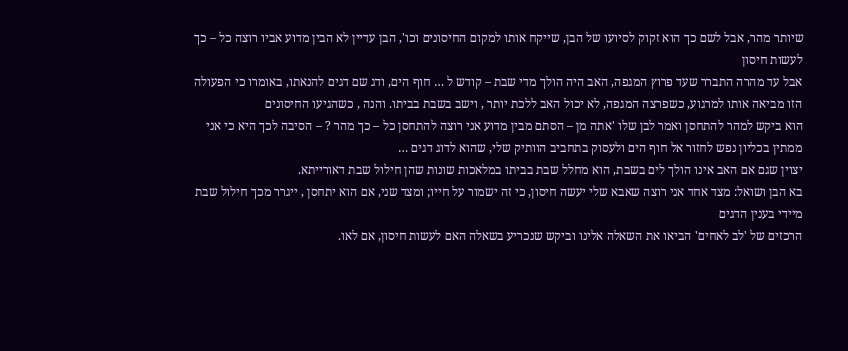שיותר מהר, אבל לשם כך הוא זקוק לסיועו של הבן, שייקח אותו למקום החיסונים וכו', הבן עדיין לא הבין מדוע אביו רוצה כל – כך לעשות חיסון
אבל עד מהרה התברר שעד פרוץ המגפה, האב היה הולך מדי שבת – קודש ל … חוף הים, ודג שם דגים להנאתו, באומרו כי הפעולה הזו מביאה אותו למרגוע, כשפרצה המגפה, לא יכול האב ללכת יותר , וישב בשבת בביתו. והנה , כשהגיעו החיסונים
הוא ביקש למהר להתחסן ואמר לבן שלו 'אתה מן – הסתם מבין מדוע אני רוצה להתחסן כל – כך מהר ? – הסיבה לכך היא כי אני ממתין בכליון נפש לחזור אל חוף הים ולעסוק בתחביב הוותיק שלי, שהוא לדוג דגים …
יצוין שגם אם האב אינו הולך לים בשבת, הוא מחלל שבת בביתו במלאכות שונות שהן חילול שבת דאורייתא.
בא הבן ושואל: מצד אחד אני רוצה שאבא שלי יעשה חיסון, כי זה ישמור על חייו; ומצד שני, אם הוא יתחסן , ייגרר מכך חילול שבת מיידי בענין הדגים
הרכזים של 'לב לאחים' הביאו את השאלה אלינו וביקש שנכריע בשאלה האם לעשות חיסון, אם לאו.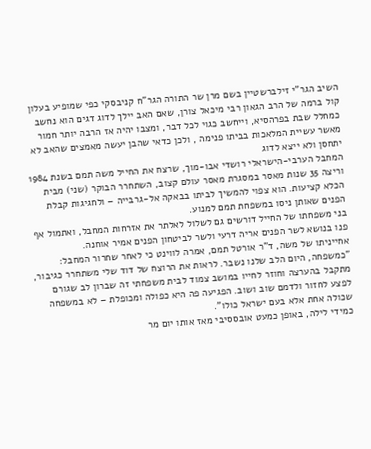השיב הגר"י זילברשטיין בשם מרן שר התורה הגר"ח קניבסקי כפי שמופיע בעלון קול ברמה של הרב הגאון רבי מיכאל צורן, שאם האב יילך לדוג דגים הוא נחשב כמחלל שבת בפרהסיא, וייחשב כגוי לכל דבר, ומצבו יהיה אז הרבה יותר חמור מאשר עשיית המלאכות בביתו פנימה , ולכן כדאי שהבן יעשה מאמצים שהאב לא יתחסן ולא ייצא לדוג
המחבל הערבי-הישראלי רושדי אבו-מוך, שרצח את החייל משה תמם בשנת 1984 וריצה 35 שנות מאסר במסגרת מאסר עולם קצוב, השתחרר הבוקר (שני) מבית הכלא קציעות. הוא צפוי להמשיך לביתו בבאקה אל-גרבייה – ולחגיגות קבלת הפנים שאותן ניסו במשפחת תמם למנוע.
בני משפחתו של החייל דורשים גם לשלול לאלתר את אזרחות המחבל, ואתמול אף פנו בנושא לשר הפנים אריה דרעי ולשר לביטחון הפנים אמיר אוחנה.
אחייניתו של משה, ד"ר אורטל תמם, אמרה לווינט כי לאחר שחרור המחבל: "כמשפחה, היום הלב שלנו נשבר. לראות את הרוצח של דוד שלי משתחרר כגיבור, מתקבל בהערצה וחוזר לחייו במושב צמוד לבית משפחתי זה שברון לב שגורם לפצע לחזור ולדמם שוב ושוב. הפגיעה פה היא כפולה ומכופלת – לא במשפחה שכולה אחת אלא בעם ישראל כולו".
כמידי לילה, באופן כמעט אובססיבי מאז אותו יום מר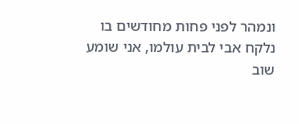ונמהר לפני פחות מחודשים בו נלקח אבי לבית עולמו, אני שומע שוב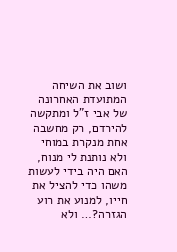ושוב את השיחה המתועדת האחרונה של אבי ז"ל ומתקשה להירדם, רק מחשבה אחת מנקרת במוחי ולא נותנת לי מנוח, האם היה בידי לעשות משהו כדי להציל את חייו, למנוע את רוע הגזרה?… ולא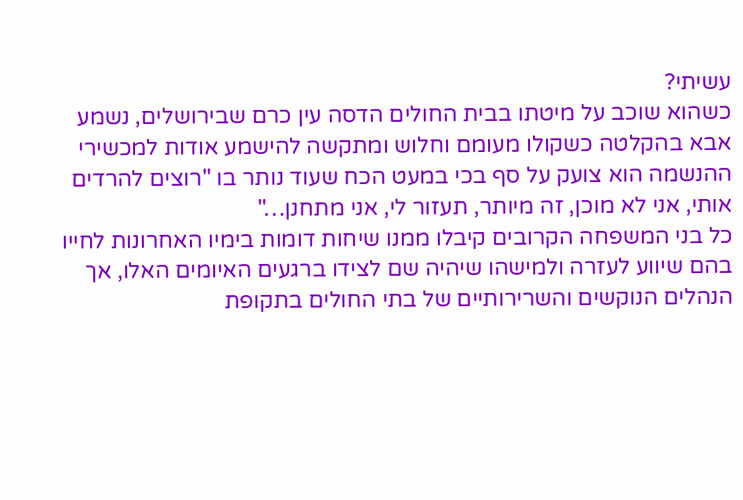עשיתי?
כשהוא שוכב על מיטתו בבית החולים הדסה עין כרם שבירושלים, נשמע אבא בהקלטה כשקולו מעומם וחלוש ומתקשה להישמע אודות למכשירי ההנשמה הוא צועק על סף בכי במעט הכח שעוד נותר בו "רוצים להרדים אותי, אני לא מוכן, זה מיותר, תעזור לי, אני מתחנן…"
כל בני המשפחה הקרובים קיבלו ממנו שיחות דומות בימיו האחרונות לחייו בהם שיווע לעזרה ולמישהו שיהיה שם לצידו ברגעים האיומים האלו, אך הנהלים הנוקשים והשרירותיים של בתי החולים בתקופת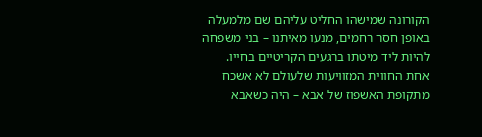הקורונה שמישהו החליט עליהם שם מלמעלה באופן חסר רחמים, מנעו מאיתנו – בני משפחה להיות ליד מיטתו ברגעים הקריטיים בחייו.
אחת החווית המזוויעות שלעולם לא אשכח מתקופת האשפוז של אבא – היה כשאבא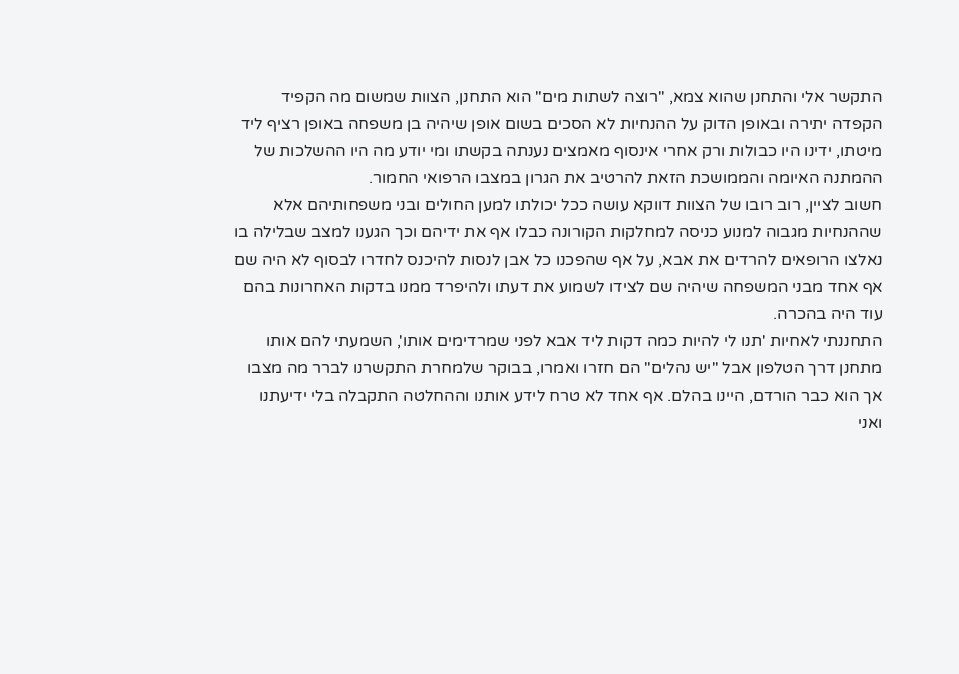התקשר אלי והתחנן שהוא צמא, "רוצה לשתות מים" הוא התחנן, הצוות שמשום מה הקפיד הקפדה יתירה ובאופן הדוק על ההנחיות לא הסכים בשום אופן שיהיה בן משפחה באופן רציף ליד מיטתו, ידינו היו כבולות ורק אחרי אינסוף מאמצים נענתה בקשתו ומי יודע מה היו ההשלכות של ההמתנה האיומה והממושכת הזאת להרטיב את הגרון במצבו הרפואי החמור.
חשוב לציין, רוב רובו של הצוות דווקא עושה ככל יכולתו למען החולים ובני משפחותיהם אלא שההנחיות מגבוה למנוע כניסה למחלקות הקורונה כבלו אף את ידיהם וכך הגענו למצב שבלילה בו נאלצו הרופאים להרדים את אבא, על אף שהפכנו כל אבן לנסות להיכנס לחדרו לבסוף לא היה שם אף אחד מבני המשפחה שיהיה שם לצידו לשמוע את דעתו ולהיפרד ממנו בדקות האחרונות בהם עוד היה בהכרה.
התחננתי לאחיות 'תנו לי להיות כמה דקות ליד אבא לפני שמרדימים אותו', השמעתי להם אותו מתחנן דרך הטלפון אבל "יש נהלים" הם חזרו ואמרו, בבוקר שלמחרת התקשרנו לברר מה מצבו אך הוא כבר הורדם, היינו בהלם. אף אחד לא טרח לידע אותנו וההחלטה התקבלה בלי ידיעתנו ואני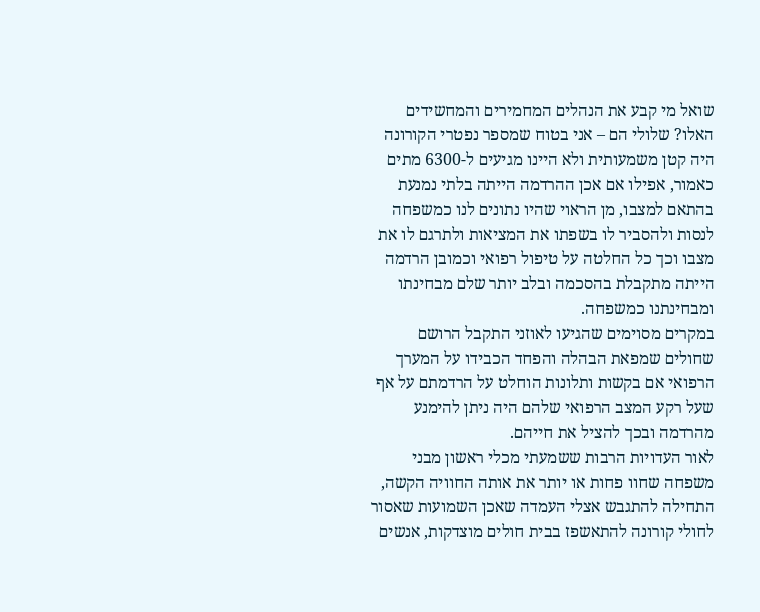שואל מי קבע את הנהלים המחמירים והמחשידים האלו? שלולי הם – אני בטוח שמספר נפטרי הקורונה היה קטן משמעותית ולא היינו מגיעים ל-6300 מתים
כאמור, אפילו אם אכן ההרדמה הייתה בלתי נמנעת בהתאם למצבו, מן הראוי שהיו נתונים לנו כמשפחה לנסות ולהסביר לו בשפתו את המציאות ולתרגם לו את מצבו וכך כל החלטה על טיפול רפואי וכמובן הרדמה הייתה מתקבלת בהסכמה ובלב יותר שלם מבחינתו ומבחינתנו כמשפחה.
במקרים מסוימים שהגיעו לאוזני התקבל הרושם שחולים שמפאת הבהלה והפחד הכבידו על המערך הרפואי אם בקשות ותלונות הוחלט על הרדמתם על אף שעל רקע המצב הרפואי שלהם היה ניתן להימנע מהרדמה ובכך להציל את חייהם.
לאור העדויות הרבות ששמעתי מכלי ראשון מבני משפחה שחוו פחות או יותר את אותה החוויה הקשה, התחילה להתגבש אצלי העמדה שאכן השמועות שאסור לחולי קורונה להתאשפז בבית חולים מוצדקות, אנשים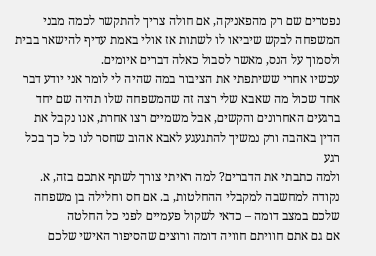נפטרים שם רק מהפאניקה, אם חולה צריך להתקשר לכמה מבני המשפחה לבקש שיביאו לו לשתות אז אולי באמת עדיף להישאר בבית ולסמוך על הנס, מאשר לסבול כאלה דברים איומים.
עכשיו אחרי ששיתפתי את הציבור במה שהיה לי לומר אני יודע דבר אחד שכול מה שאבא שלי רצה זה שהמשפחה שלו תהיה שם יחד ברגעים האחרונים והקשים, אבל משמיים רצו אחרת, אנו נקבל את הדין באהבה ורק נמשיך להתגעגע לאבא אהוב שחסר לנו כל כך בכל רגע
ולמה כתבתי את הדברים? למה ראיתי צורך לשתף אתכם בזה, א. נקודה למחשבה למקבלי ההחלטות, ב. אם חס וחלילה בן משפחה שלכם במצב דומה – כדאי לשקול פעמיים לפני כל החלטה
אם גם אתם חוויתם חוויה דומה ורוצים שהסיפור האישי שלכם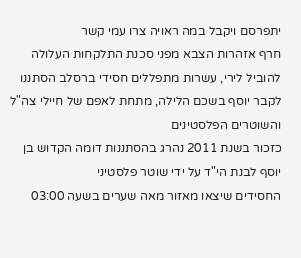יתפרסם ויקבל במה ראויה צרו עמי קשר
חרף אזהרות הצבא מפני סכנת התלקחות העלולה להוביל לירי, עשרות מתפללים חסידי ברסלב הסתננו לקבר יוסף בשכם הלילה, מתחת לאפם של חיילי צה"ל והשוטרים הפלסטינים
כזכור בשנת 2011 נהרג בהסתננות דומה הקדוש בן יוסף לבנת הי"ד על ידי שוטר פלסטיני
החסידים שיצאו מאזור מאה שערים בשעה 03:00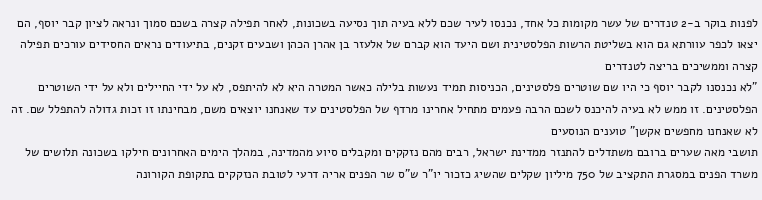לפנות בוקר ב-2 טנדרים של עשר מקומות כל אחד, נכנסו לעיר שכם ללא בעיה תוך נסיעה בשכונות, לאחר תפילה קצרה בשכם סמוך ונראה לציון קבר יוסף, הם יצאו לכפר עוורתא גם הוא בשליטת הרשות הפלסטינית ושם היעד הוא קברם של אלעזר בן אהרן הכהן ושבעים זקנים, בתיעודים נראים החסידים עורכים תפילה קצרה וממשיכים בריצה לטנדרים
"לא נכנסנו לקבר יוסף כי היו שם שוטרים פלסטינים, הכניסות תמיד נעשות בלילה כאשר המטרה היא לא להיתפס, לא על ידי החיילים ולא על ידי השוטרים הפלסטינים. זו ממש לא בעיה להיכנס לשכם הרבה פעמים מתחיל אחרינו מרדף של הפלסטינים עד שאנחנו יוצאים משם, מבחינתו זו זכות גדולה להתפלל שם. זה לא שאנחנו מחפשים אקשן" טוענים הנוסעים
תושבי מאה שערים ברובם משתדלים להתנזר ממדינת ישראל, רבים מהם נזקקים ומקבלים סיוע מהמדינה, במהלך הימים האחרונים חילקו בשכונה תלושים של משרד הפנים במסגרת התקציב של 750 מיליון שקלים שהשיג כזכור יו"ר ש"ס שר הפנים אריה דרעי לטובת הנזקקים בתקופת הקורונה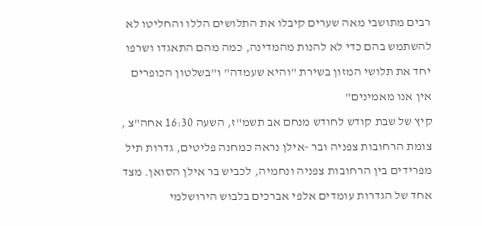רבים מתושבי מאה שערים קיבלו את התלושים הללו והחליטו לא להשתמש בהם כדי לא להנות מהמדינה, כמה מהם התאגדו ושרפו יחד את תלושי המזון בשירת "והיא שעמדה" ו"בשלטון הכופרים אין אנו מאמינים"
קיץ של שבת קודש לחודש מנחם אב תשמ"ז, השעה 16:30 אחה"צ , צומת הרחובות צפניה ובר -אילן נראה כמחנה פליטים, גדרות תיל מפרידים בין הרחובות צפניה ונחמיה, לכביש בר אילן הסואן. מצד אחד של הגדרות עומדים אלפי אברכים בלבוש הירושלמי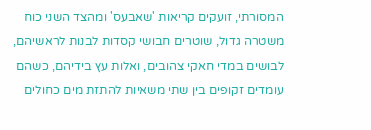המסורתי, זועקים קריאות 'שאבעס' ומהצד השני כוח משטרה גדול, שוטרים חבושי קסדות לבנות לראשיהם, לבושים במדי חאקי צהובים, ואלות עץ בידיהם, כשהם עומדים זקופים בין שתי משאיות להתזת מים כחולים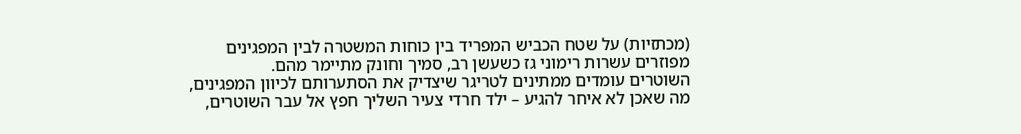(מכתזיות) על שטח הכביש המפריד בין כוחות המשטרה לבין המפגינים מפוזרים עשרות רימוני גז כשעשן רב, סמיך וחונק מתיימר מהם.
השוטרים עומדים ממתינים לטריגר שיצדיק את הסתערותם לכיוון המפגינים, מה שאכן לא איחר להגיע – ילד חרדי צעיר השליך חפץ אל עבר השוטרים,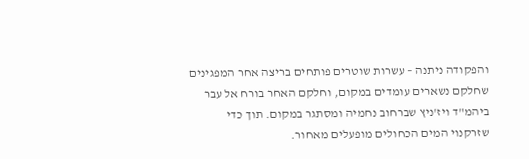והפקודה ניתנה – עשרות שוטרים פותחים בריצה אחר המפגינים שחלקם נשארים עומדים במקום, וחלקם האחר בורח אל עבר ביהמ"ד ויז'ניץ שברחוב נחמיה ומסתגר במקום. תוך כדי שזרקנוי המים הכחולים מופעלים מאחור.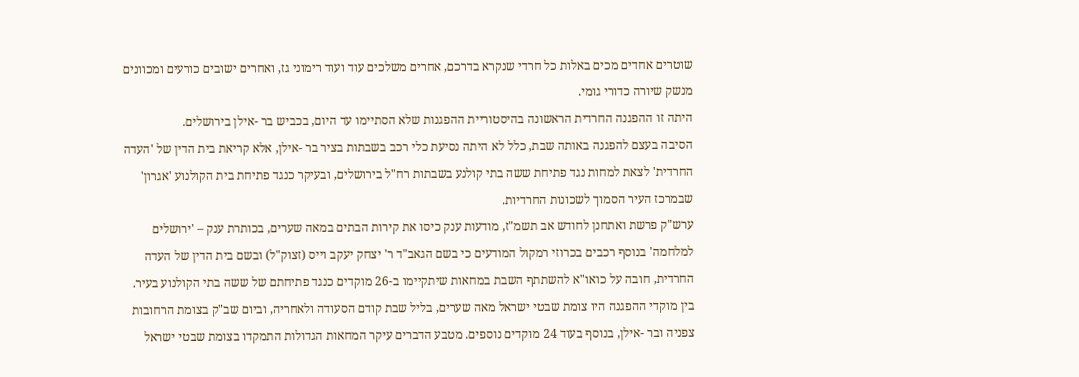שוטרים אחדים מכים באלות כל חרדי שנקרא בדרכם, אחרים משלכים עוד ועוד רימוני גז, ואחרים ישובים כורעים ומכוונים מנשק שיורה כדורי גומי.
היתה זו ההפגנה החרדית הראשונה בהיסטוריית ההפגנות שלא הסתיימו עד היום, בכביש בר -אילן בירושלים.
הסיבה בעצם להפגנה באותה שבת, כלל לא היתה נסיעת כלי רכב בשבתות בציר בר -אילן, אלא קריאת בית הדין של 'העדה החרדית' לצאת למחות נגד פתיחת ששה בתי קולנע בשבתות רח"ל בירושלים, ובעיקר כנגד פתיחת בית הקולנוע 'אגרון' שבמרכז העיר הסמוך לשכונות החרדיות.
ערש"ק פרשת ואתחנן לחודש אב תשמ"ז, מודעות ענק כיסו את קירות הבתים במאה שערים, בכותרת ענק – 'ירושלים למלחמה' בנוסף רכבים בכרוזי רמקול המודעים כי בשם הגאב"ד ר' יצחק יעקב וייס (זצוק"ל) ובשם בית הדין של העדה החרדית, חובה על כואו"א להשתתף השבת במחאות שיתקיימו ב-26 מוקדים כנגד פתיחתם של ששה בתי הקולנוע בעיר.
בין מוקדי ההפגנה היו צומת שבטי ישראל מאה שערים, בליל שבת קודם הסעודה ולאחריה, וביום שב"ק בצומת הרחובות צפניה ובר -אילן, בנוסף בעוד 24 מוקדים נוספים. מטבע הדברים עיקר המחאות הגדולות התמקדו בצומת שבטי ישראל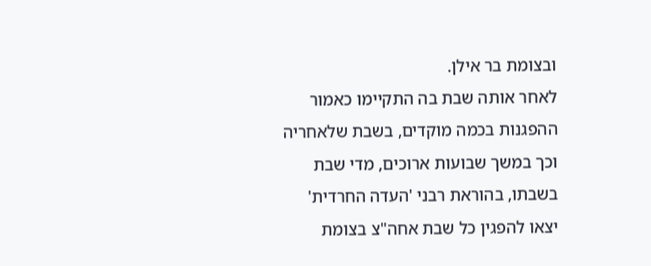ובצומת בר אילן.
לאחר אותה שבת בה התקיימו כאמור ההפגנות בכמה מוקדים, בשבת שלאחריה וכך במשך שבועות ארוכים, מדי שבת בשבתו, בהוראת רבני 'העדה החרדית' יצאו להפגין כל שבת אחה"צ בצומת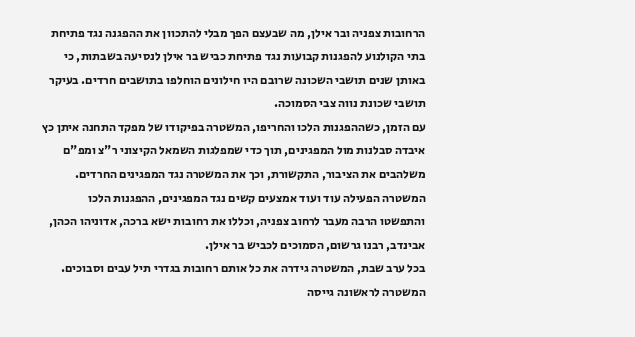הרחובות צפניה ובר אילן, מה שבעצם הפך מבלי להתכוון את ההפגנה נגד פתיחת בתי הקולנוע להפגנות קבועות נגד פתיחת כביש בר אילן לנסיעה בשבתות, כי באותן שנים תושבי השכונה שרובם היו חילונים הוחלפו בתושבים חרדים. בעיקר תושבי שכונת נווה צבי הסמוכה.
עם הזמן, כשההפגנות הלכו והחריפו, המשטרה בפיקודו של מפקד התחנה איתן כץ איבדה סבלנות מול המפגינים, תוך כדי שמפלגות השמאל הקיצוני ר"צ ומפ"ם משלהבים את הציבור, התקשורת, וכך את המשטרה נגד המפגינים החרדים. המשטרה הפעילה עוד ועוד אמצעים קשים נגד המפגינים, ההפגנות הלכו והתפשטו הרבה מעבר לרחוב צפניה, וכללו את רחובות ישא ברכה, אדוניהו הכהן, אבינדב, רבנו גרשום, הסמוכים לכביש בר אילן.
בכל ערב שבת, המשטרה גידרה את כל אותם רחובות בגדרי תיל עבים וסבוכים. המשטרה לראשונה גייסה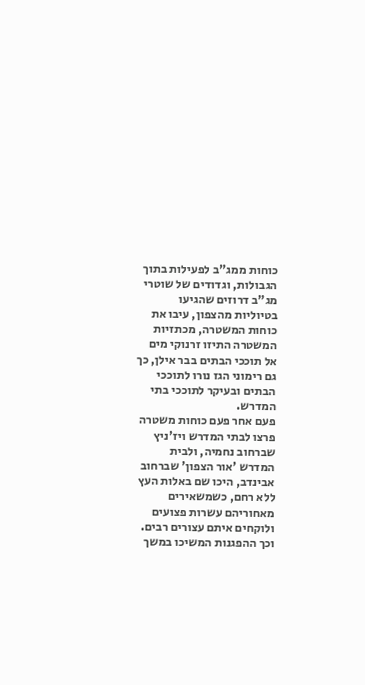כוחות ממג"ב לפעילות בתוך הגבולות, וגדודים של שוטרי מג"ב דרוזים שהגיעו בטיוליות מהצפון, עיבו את כוחות המשטרה, מכתזיות המשטרה התיזו זרנוקי מים אל תוככי הבתים בבר אילן, כך גם רימוני הגז נורו לתוככי הבתים ובעיקר לתוככי בתי המדרש.
פעם אחר פעם כוחות משטרה פרצו לבתי המדרש ויז'ניץ שברחוב נחמיה, ולבית המדרש 'אור הצפון' שברחוב אבינדב, היכו שם באלות העץ ללא רחם, כשמשאירים מאחוריהם עשרות פצועים ולוקחים איתם עצורים רבים.
וכך ההפגנות המשיכו במשך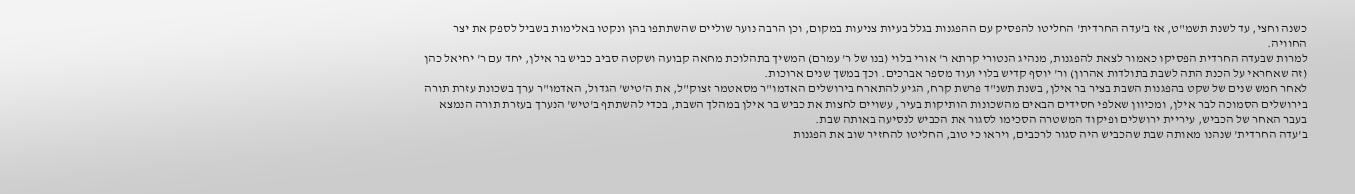כשנה וחצי, עד לשנת תשמ"ט, אז ב'עדה החרדית' החליטו להפסיק עם ההפגנות בגלל בעיות צניעות במקום, וכן הרבה נוער שוליים שהשתתפו בהן ונקטו באלימות בשביל לספק את יצר החוויה.
למרות שבעדה החרדית הפסיקו כאמור לצאת להפגנות, מנהיג הנטורי קרתא ר' אורי בלוי (בנו של ר' עמרם) המשיך בתהלוכת מחאה קבועה ושקטה סביב כביש בר אילן, יחד עם ר' יחיאל כהן (זה שאחראי על הכנת התה לשבת בתולדות אהרון) ור' יוסף קדיש בלוי ועוד מספר אברכים. וכך במשך שנים ארוכות.
לאחר חמש שנים של שקט בהפגנות השבת בציר בר אילן, בשנת תשנ"ד פרשת קרח, הגיע להתארח בירושלים האדמו"ר מסאטמר זצוק"ל, את ה'טיש' הגדול, האדמו"ר ערך בשכונת עזרת תורה בירושלים הסמוכה לבר אילן, ומכיוון שאלפי חסידים הבאים מהשכונות הותיקות בעיר, עשויים לחצות את כביש בר אילן במהלך השבת, בכדי להשתתף ב'טיש' הנערך בעזרת תורה הנמצא בעבר האחר של הכביש, עיריית ירושלים ופיקוד המשטרה הסכימו לסגור את הכביש לנסיעה באותה שבת.
ב'עדה החרדית' שנהנו מאותה שבת שהכביש היה סגור לרכבים, ויראו כי טוב, החליטו להחזיר שוב את הפגנות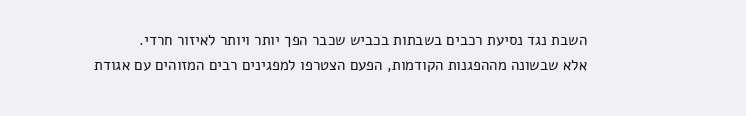השבת נגד נסיעת רכבים בשבתות בכביש שכבר הפך יותר ויותר לאיזור חרדי.
אלא שבשונה מההפגנות הקודמות, הפעם הצטרפו למפגינים רבים המזוהים עם אגודת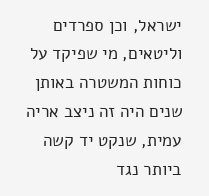ישראל, וכן ספרדים וליטאים, מי שפיקד על כוחות המשטרה באותן שנים היה זה ניצב אריה עמית, שנקט יד קשה ביותר נגד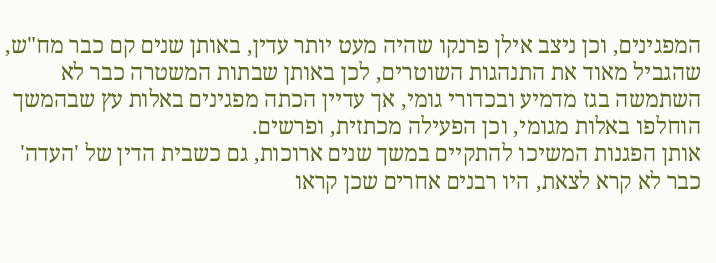המפגינים, וכן ניצב אילן פרנקו שהיה מעט יותר עדין, באותן שנים קם כבר מח"ש, שהגביל מאוד את התנהגות השוטרים, לכן באותן שבתות המשטרה כבר לא השתמשה בגז מדמיע ובכדורי גומי, אך עדיין הכתה מפגינים באלות עץ שבהמשך הוחלפו באלות מגומי, וכן הפעילה מכתזית, ופרשים.
אותן הפגנות המשיכו להתקיים במשך שנים ארוכות, גם כשבית הדין של 'העדה' כבר לא קרא לצאת, היו רבנים אחרים שכן קראו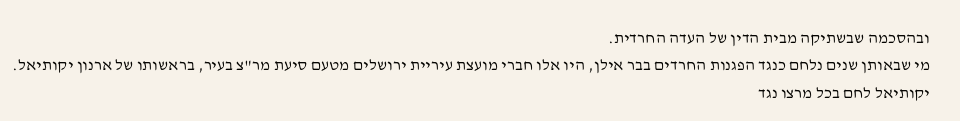ובהסכמה שבשתיקה מבית הדין של העדה החרדית.
מי שבאותן שנים נלחם כנגד הפגנות החרדים בבר אילן, היו אלו חברי מועצת עיריית ירושלים מטעם סיעת מר"צ בעיר, בראשותו של ארנון יקותיאל.
יקותיאל לחם בכל מרצו נגד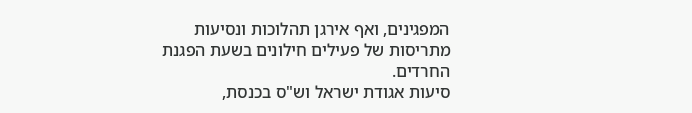המפגינים, ואף אירגן תהלוכות ונסיעות מתריסות של פעילים חילונים בשעת הפגנת החרדים.
סיעות אגודת ישראל וש"ס בכנסת,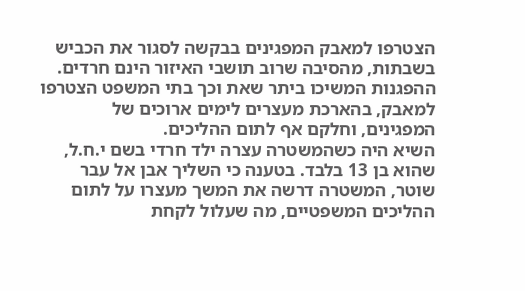הצטרפו למאבק המפגינים בבקשה לסגור את הכביש בשבתות, מהסיבה שרוב תושבי האיזור הינם חרדים.
ההפגנות המשיכו ביתר שאת וכך בתי המשפט הצטרפו למאבק, בהארכת מעצרים לימים ארוכים של המפגינים, וחלקם אף לתום ההליכים.
השיא היה כשהמשטרה עצרה ילד חרדי בשם י.ח.ל, שהוא בן 13 בלבד. בטענה כי השליך אבן אל עבר שוטר, המשטרה דרשה את המשך מעצרו על לתום ההליכים המשפטיים, מה שעלול לקחת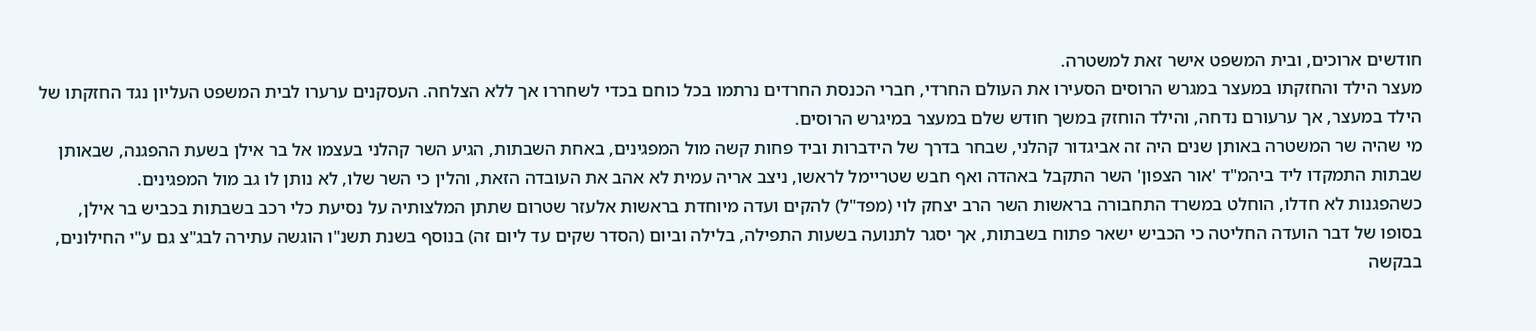חודשים ארוכים, ובית המשפט אישר זאת למשטרה.
מעצר הילד והחזקתו במעצר במגרש הרוסים הסעירו את העולם החרדי, חברי הכנסת החרדים נרתמו בכל כוחם בכדי לשחררו אך ללא הצלחה. העסקנים ערערו לבית המשפט העליון נגד החזקתו של הילד במעצר, אך ערעורם נדחה, והילד הוחזק במשך חודש שלם במעצר במיגרש הרוסים.
מי שהיה שר המשטרה באותן שנים היה זה אביגדור קהלני, שבחר בדרך של הידברות וביד פחות קשה מול המפגינים, באחת השבתות, הגיע השר קהלני בעצמו אל בר אילן בשעת ההפגנה, שבאותן שבתות התמקדו ליד ביהמ"ד 'אור הצפון' השר התקבל באהדה ואף חבש שטריימל לראשו, ניצב אריה עמית לא אהב את העובדה הזאת, והלין כי השר שלו, לא נותן לו גב מול המפגינים.
כשהפגנות לא חדלו, הוחלט במשרד התחבורה בראשות השר הרב יצחק לוי (מפד"ל) להקים ועדה מיוחדת בראשות אלעזר שטרום שתתן המלצותיה על נסיעת כלי רכב בשבתות בכביש בר אילן,
בסופו של דבר הועדה החליטה כי הכביש ישאר פתוח בשבתות, אך יסגר לתנועה בשעות התפילה, בלילה וביום (הסדר שקים עד ליום זה) בנוסף בשנת תשנ"ו הוגשה עתירה לבג"צ גם ע"י החילונים, בבקשה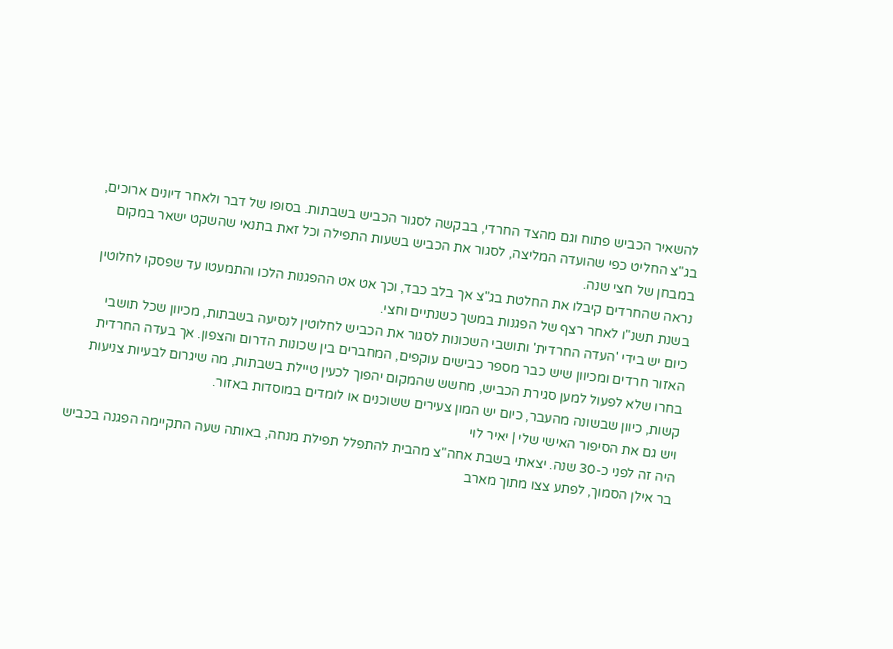להשאיר הכביש פתוח וגם מהצד החרדי, בבקשה לסגור הכביש בשבתות. בסופו של דבר ולאחר דיונים ארוכים, בג"צ החליט כפי שהועדה המליצה, לסגור את הכביש בשעות התפילה וכל זאת בתנאי שהשקט ישאר במקום במבחן של חצי שנה.
נראה שהחרדים קיבלו את החלטת בג"צ אך בלב כבד, וכך אט אט ההפגנות הלכו והתמעטו עד שפסקו לחלוטין בשנת תשנ"ו לאחר רצף של הפגנות במשך כשנתיים וחצי.
כיום יש בידי 'העדה החרדית' ותושבי השכונות לסגור את הכביש לחלוטין לנסיעה בשבתות, מכיוון שכל תושבי האזור חרדים ומכיוון שיש כבר מספר כבישים עוקפים, המחברים בין שכונות הדרום והצפון. אך בעדה החרדית בחרו שלא לפעול למען סגירת הכביש, מחשש שהמקום יהפוך לכעין טיילת בשבתות, מה שיגרום לבעיות צניעות קשות, כיוון שבשונה מהעבר, כיום יש המון צעירים ששוכנים או לומדים במוסדות באזור.
ויש גם את הסיפור האישי שלי | יאיר לוי
היה זה לפני כ-30 שנה. יצאתי בשבת אחה"צ מהבית להתפלל תפילת מנחה, באותה שעה התקיימה הפגנה בכביש בר אילן הסמוך, לפתע צצו מתוך מארב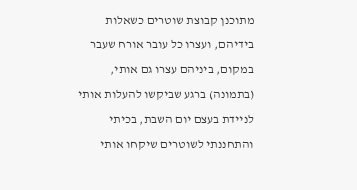מתוכנן קבוצת שוטרים כשאלות בידיהם, ועצרו כל עובר אורח שעבר במקום, ביניהם עצרו גם אותי, (בתמונה) ברגע שביקשו להעלות אותי לניידת בעצם יום השבת, בכיתי והתחננתי לשוטרים שיקחו אותי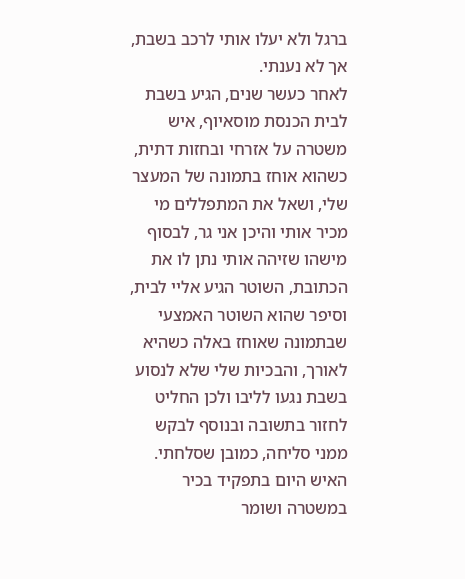ברגל ולא יעלו אותי לרכב בשבת, אך לא נענתי.
לאחר כעשר שנים, הגיע בשבת לבית הכנסת מוסאיוף, איש משטרה על אזרחי ובחזות דתית, כשהוא אוחז בתמונה של המעצר שלי, ושאל את המתפללים מי מכיר אותי והיכן אני גר, לבסוף מישהו שזיהה אותי נתן לו את הכתובת, השוטר הגיע אליי לבית, וסיפר שהוא השוטר האמצעי שבתמונה שאוחז באלה כשהיא לאורך, והבכיות שלי שלא לנסוע בשבת נגעו לליבו ולכן החליט לחזור בתשובה ובנוסף לבקש ממני סליחה, כמובן שסלחתי. האיש היום בתפקיד בכיר במשטרה ושומר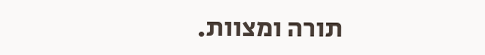תורה ומצוות.